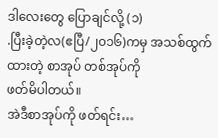ဒါလေးတွေ ပြောချင်လို့ (၁)
.ပြီးခဲ့တဲ့လ(ဧပြီ/၂၀၁၆)ကမှ အသစ်ထွက်ထားတဲ့ စာအုပ် တစ်အုပ်ကို
ဖတ်မိပါတယ်။
အဲဒီစာအုပ်ကို ဖတ်ရင်း…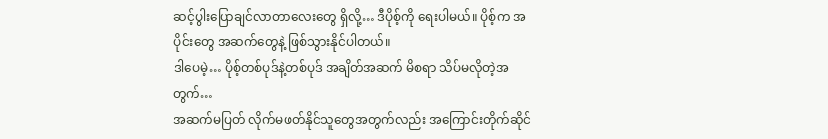ဆင့်ပွါးပြောချင်လာတာလေးတွေ ရှိလို့… ဒီပိုစ့်ကို ရေးပါမယ်။ ပိုစ့်က အပိုင်းတွေ အဆက်တွေနဲ့ ဖြစ်သွားနိုင်ပါတယ်။
ဒါပေမဲ့… ပိုစ့်တစ်ပုဒ်နဲ့တစ်ပုဒ် အချိတ်အဆက် မိစရာ သိပ်မလိုတဲ့အတွက်…
အဆက်မပြတ် လိုက်မဖတ်နိုင်သူတွေအတွက်လည်း အကြောင်းတိုက်ဆိုင်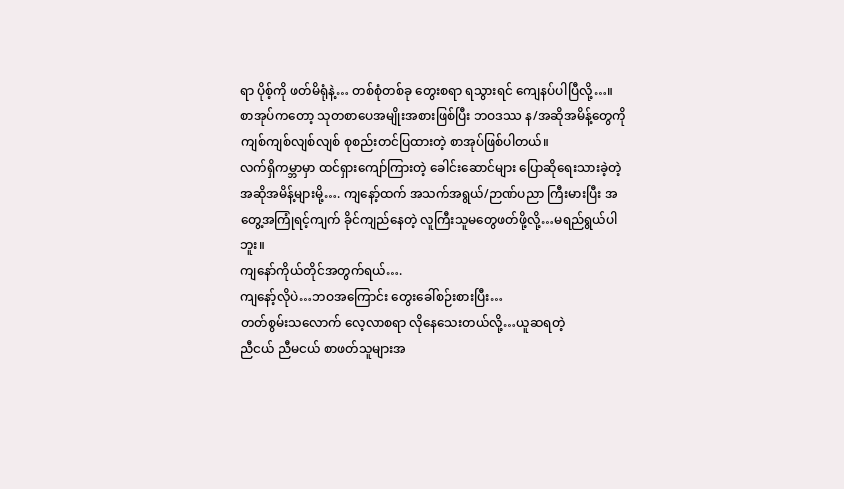ရာ ပိုစ့်ကို ဖတ်မိရုံနဲ့… တစ်စုံတစ်ခု တွေးစရာ ရသွားရင် ကျေနပ်ပါပြီလို့…။
စာအုပ်ကတော့ သုတစာပေအမျိုးအစားဖြစ်ပြီး ဘဝဒဿ န/အဆိုအမိန့်တွေကို ကျစ်ကျစ်လျစ်လျစ် စုစည်းတင်ပြထားတဲ့ စာအုပ်ဖြစ်ပါတယ်။
လက်ရှိကမ္ဘာမှာ ထင်ရှားကျော်ကြားတဲ့ ခေါင်းဆောင်များ ပြောဆိုရေးသားခဲ့တဲ့ အဆိုအမိန့်များမို့…. ကျနော့်ထက် အသက်အရွယ်/ဉာဏ်ပညာ ကြီးမားပြီး အတွေ့အကြုံရင့်ကျက် ခိုင်ကျည်နေတဲ့ လူကြီးသူမတွေဖတ်ဖို့လို့…မရည်ရွယ်ပါဘူး။
ကျနော်ကိုယ်တိုင်အတွက်ရယ်….
ကျနော့်လိုပဲ…ဘဝအကြောင်း တွေးခေါ်စဉ်းစားပြီး…
တတ်စွမ်းသလောက် လေ့လာစရာ လိုနေသေးတယ်လို့…ယူဆရတဲ့
ညီငယ် ညီမငယ် စာဖတ်သူများအ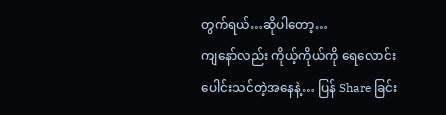တွက်ရယ်…ဆိုပါတော့…
ကျနော်လည်း ကိုယ့်ကိုယ်ကို ရေလောင်းပေါင်းသင်တဲ့အနေနဲ့… ပြန် Share ခြင်း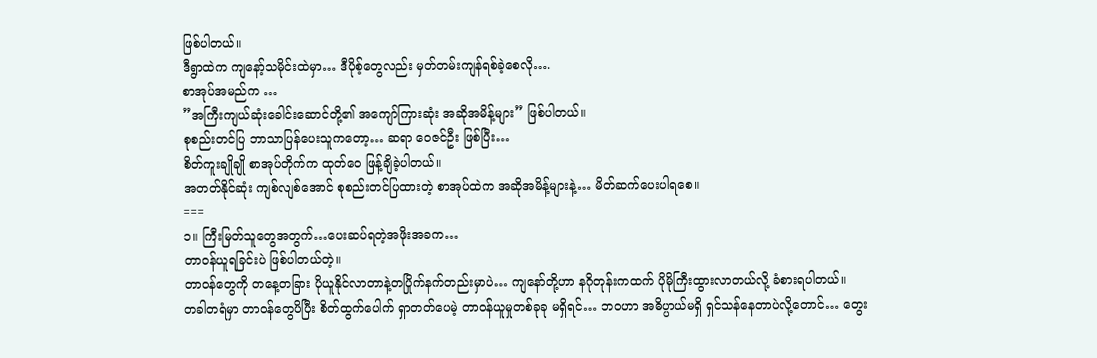ဖြစ်ပါတယ်။
ဒီရွာထဲက ကျနော့်သမိုင်းထဲမှာ… ဒီပိုစ့်တွေလည်း မှတ်တမ်းကျန်ရစ်ခဲ့စေလို….
စာအုပ်အမည်က …
”အကြီးကျယ်ဆုံးခေါင်းဆောင်တို့၏ အကျော်ကြားဆုံး အဆိုအမိန့်များ” ဖြစ်ပါတယ်။
စုစည်းတင်ပြ ဘာသာပြန်ပေးသူကတော့… ဆရာ ဝေဇင်ဦး ဖြစ်ပြီး…
စိတ်ကူးချိုချို စာအုပ်တိုက်က ထုတ်ဝေ ဖြန့်ချိခဲ့ပါတယ်။
အတတ်နိုင်ဆုံး ကျစ်လျစ်အောင် စုစည်းတင်ပြထားတဲ့ စာအုပ်ထဲက အဆိုအမိန့်များနဲ့… မိတ်ဆက်ပေးပါရစေ။
===
၁။ ကြီးမြတ်သူတွေအတွက်…ပေးဆပ်ရတဲ့အဖိုးအခက…
တာဝန်ယူရခြင်းပဲ ဖြစ်ပါတယ်တဲ့။
တာဝန်တွေကို တနေ့တခြား ပိုယူနိုင်လာတာနဲ့တပြိုက်နက်တည်းမှာပဲ… ကျနော်တို့ဟာ နဂိုတုန်းကထက် ပိုမိုကြီးထွားလာတယ်လို့ ခံစားရပါတယ်။
တခါတရံမှာ တာဝန်တွေပိပြီး စိတ်ထွက်ပေါက် ရှာတတ်ပေမဲ့ တာဝန်ယူမှုတစ်ခုခု မရှိရင်… ဘဝဟာ အဓိပ္ပာယ်မရှိ ရှင်သန်နေတာပဲလို့တောင်… တွေး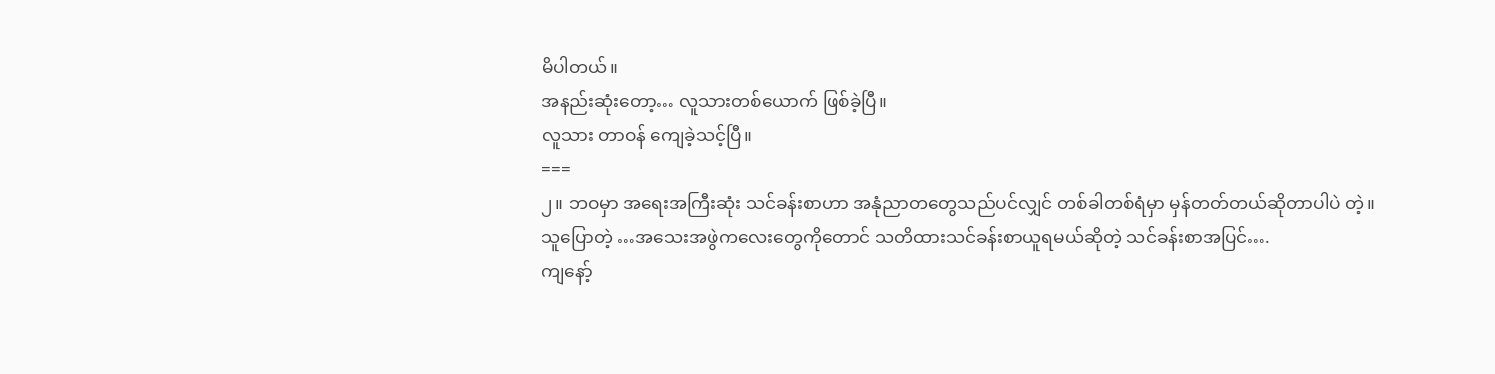မိပါတယ်။
အနည်းဆုံးတော့… လူသားတစ်ယောက် ဖြစ်ခဲ့ပြီ။
လူသား တာဝန် ကျေခဲ့သင့်ပြီ။
===
၂။ ဘဝမှာ အရေးအကြီးဆုံး သင်ခန်းစာဟာ အနုံညာတတွေသည်ပင်လျှင် တစ်ခါတစ်ရံမှာ မှန်တတ်တယ်ဆိုတာပါပဲ တဲ့။
သူပြောတဲ့ …အသေးအဖွဲကလေးတွေကိုတောင် သတိထားသင်ခန်းစာယူရမယ်ဆိုတဲ့ သင်ခန်းစာအပြင်….
ကျနော့်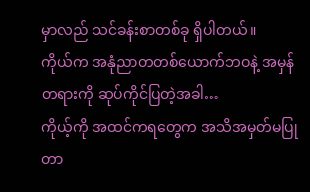မှာလည် သင်ခန်းစာတစ်ခု ရှိပါတယ်။
ကိုယ်က အနုံညာတတစ်ယောက်ဘဝနဲ့ အမှန်တရားကို ဆုပ်ကိုင်ပြတဲ့အခါ…
ကိုယ့်ကို အထင်ကရတွေက အသိအမှတ်မပြုတာ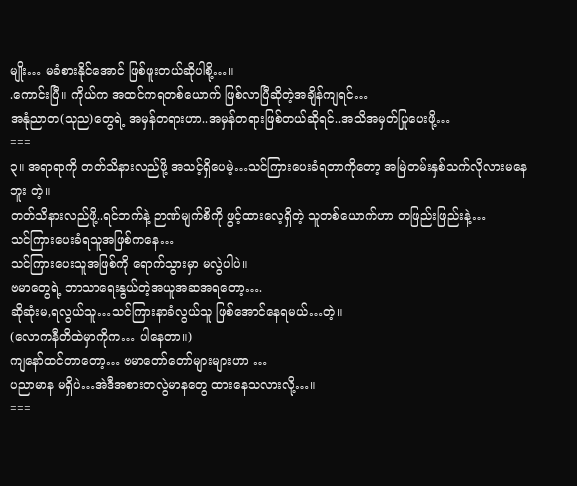မျိုး… မခံစားနိုင်အောင် ဖြစ်ဖူးတယ်ဆိုပါစို့…။
.ကောင်းပြီ။ ကိုယ်က အထင်ကရတစ်ယောက် ဖြစ်လာပြီဆိုတဲ့အချိန်ကျရင်…
အနုံညာတ(သုည)တွေရဲ့ အမှန်တရားဟာ..အမှန်တရားဖြစ်တယ်ဆိုရင်..အသိအမှတ်ပြုပေးဖို့…
===
၃။ အရာရာကို တတ်သိနားလည်ဖို့ အသင့်ရှိပေမဲ့…သင်ကြားပေးခံရတာကိုတော့ အမြဲတမ်းနှစ်သက်လိုလားမနေဘူး တဲ့။
တတ်သိနားလည်ဖို့..ရင်ဘက်နဲ့ ဉာဏ်မျက်စိကို ဖွင့်ထားလေ့ရှိတဲ့ သူတစ်ယောက်ဟာ တဖြည်းဖြည်းနဲ့…
သင်ကြားပေးခံရသူအဖြစ်ကနေ…
သင်ကြားပေးသူအဖြစ်ကို ရောက်သွားမှာ မလွဲပါပဲ။
ဗမာတွေရဲ့ ဘာသာရေးနွယ်တဲ့အယူအဆအရတော့….
ဆိုဆုံးမ,ရလွယ်သူ…သင်ကြားနာခံလွယ်သူ ဖြစ်အောင်နေရမယ်…တဲ့။
(လောကနီတိထဲမှာကိုက… ပါနေတာ။)
ကျနော်ထင်တာတော့… ဗမာတော်တော်များများဟာ …
ပညာမာန မရှိပဲ…အဲဒီအစားတလွဲမာနတွေ ထားနေသလားလို့…။
===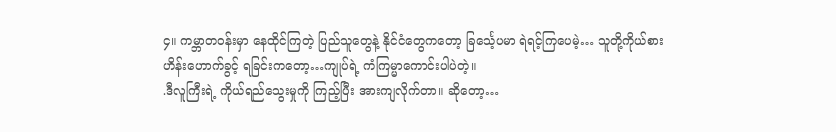၄။ ကမ္ဘာတဝန်းမှာ နေထိုင်ကြတဲ့ ပြည်သူတွေနဲ့ နိုင်ငံတွေကတော့ ခြင်္သေ့ပမာ ရဲရင့်ကြပေမဲ့… သူတို့ကိုယ်စား ဟိန်းဟောက်ခွင့် ရခြင်းကတော့…ကျုပ်ရဲ့ ကံကြမ္မာကောင်းပါပဲတဲ့။
.ဒီလူကြီးရဲ့ ကိုယ်ရည်သွေးမှုကို ကြည့်ပြီး အားကျလိုက်တာ။ ဆိုတော့…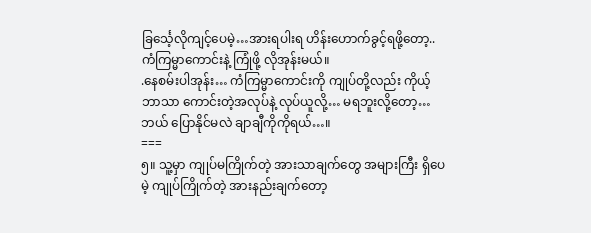ခြင်္သေ့လိုကျင့်ပေမဲ့…အားရပါးရ ဟိန်းဟောက်ခွင့်ရဖို့တော့..ကံကြမ္မာကောင်းနဲ့ ကြုံဖို့ လိုအုန်းမယ်။
.နေစမ်းပါအုန်း… ကံကြမ္မာကောင်းကို ကျုပ်တို့လည်း ကိုယ့်ဘာသာ ကောင်းတဲ့အလုပ်နဲ့ လုပ်ယူလို့… မရဘူးလို့တော့…ဘယ် ပြောနိုင်မလဲ ချာချီကိုကိုရယ်…။
===
၅။ သူ့မှာ ကျုပ်မကြိုက်တဲ့ အားသာချက်တွေ အများကြီး ရှိပေမဲ့ ကျုပ်ကြိုက်တဲ့ အားနည်းချက်တော့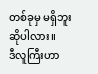တစ်ခုမှ မရှိဘူး ဆိုပါလား။
ဒီလူကြီးဟာ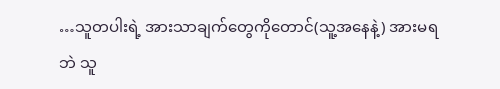…သူတပါးရဲ့ အားသာချက်တွေကိုတောင်(သူ့အနေနဲ့) အားမရဘဲ သူ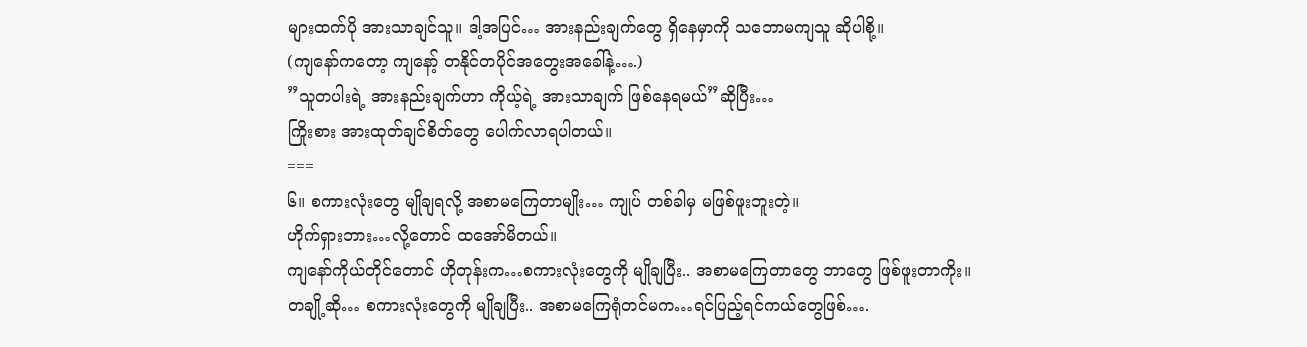များထက်ပို အားသာချင်သူ။ ဒါ့အပြင်… အားနည်းချက်တွေ ရှိနေမှာကို သဘောမကျသူ ဆိုပါစို့။
(ကျနော်ကတော့ ကျနော့် တနိုင်တပိုင်အတွေးအခေါ်နဲ့….)
”သူတပါးရဲ့ အားနည်းချက်ဟာ ကိုယ့်ရဲ့ အားသာချက် ဖြစ်နေရမယ်”ဆိုပြီး…
ကြိုးစား အားထုတ်ချင်စိတ်တွေ ပေါက်လာရပါတယ်။
===
၆။ စကားလုံးတွေ မျိုချရလို့ အစာမကြေတာမျိုး… ကျုပ် တစ်ခါမှ မဖြစ်ဖူးဘူးတဲ့။
ဟိုက်ရှားဘား…လို့တောင် ထအော်မိတယ်။
ကျနော်ကိုယ်တိုင်တောင် ဟိုတုန်းက…စကားလုံးတွေကို မျိုချပြီး.. အစာမကြေတာတွေ ဘာတွေ ဖြစ်ဖူးတာကိုး။
တချို့ဆို… စကားလုံးတွေကို မျိုချပြီး.. အစာမကြေရုံတင်မက…ရင်ပြည့်ရင်ကယ်တွေဖြစ်….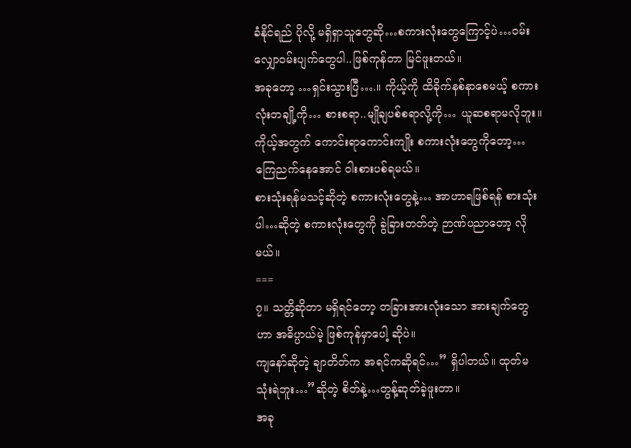ခံနိုင်ရည် ပိုလို့ မရှိရှာသူတွေဆို…စကားလုံးတွေကြောင့်ပဲ…ဝမ်းလျှောဝမ်းပျက်တွေပါ..ဖြစ်ကုန်တာ မြင်ဖူးတယ်။
အခုတော့ …ရှင်းသွားပြီ….။ ကိုယ့်ကို ထိခိုက်နစ်နာစေမယ့် စကားလုံးတချို့ကို… စားစရာ..မျိုချပစ်စရာလို့ကို… ယူဆစရာမလိုဘူး။
ကိုယ့်အတွက် ကောင်းရာကောင်းကျိုး စကားလုံးတွေကိုတော့… ကြေညက်နေအောင် ဝါးစားပစ်ရမယ်။
စားသုံးရန်မသင့်ဆိုတဲ့ စကားလုံးတွေနဲ့… အာဟာရဖြစ်ရန် စားသုံးပါ…ဆိုတဲ့ စကားလုံးတွေကို ခွဲခြားတတ်တဲ့ ဉာဏ်ပညာတော့ လိုမယ်။
===
၇။ သတ္တိဆိုတာ မရှိရင်တော့ တခြားအားလုံးသော အားချက်တွေဟာ အဓိပ္ပာယ်မဲ့ ဖြစ်ကုန်မှာပေါ့ ဆိုပဲ။
ကျနော်ဆိုတဲ့ ချာတိတ်က အရင်ကဆိုရင်…” ရှိပါတယ်။ ထုတ်မသုံးရဲဘူး…”ဆိုတဲ့ စိတ်နဲ့…တွန့်ဆုတ်ခဲ့ဖူးတာ။
အခု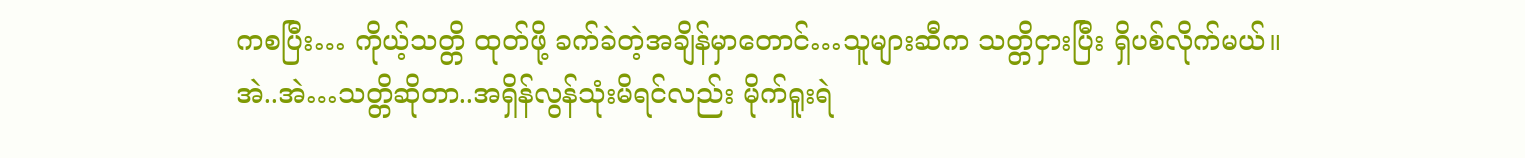ကစပြီး… ကိုယ့်သတ္တိ ထုတ်ဖို့ ခက်ခဲတဲ့အချိန်မှာတောင်…သူများဆီက သတ္တိငှားပြီး ရှိပစ်လိုက်မယ်။
အဲ..အဲ…သတ္တိဆိုတာ..အရှိန်လွန်သုံးမိရင်လည်း မိုက်ရူးရဲ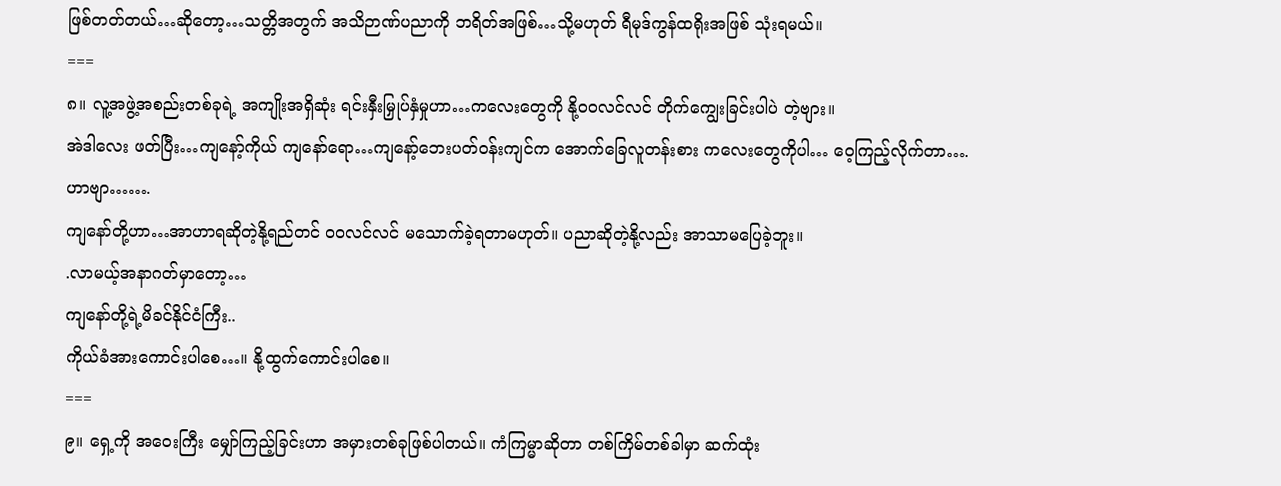ဖြစ်တတ်တယ်…ဆိုတော့…သတ္တိအတွက် အသိဉာဏ်ပညာကို ဘရိတ်အဖြစ်…သို့မဟုတ် ရီမုဒ်ကွန်ထရိုးအဖြစ် သုံးရမယ်။
===
၈။ လူ့အဖွဲ့အစည်းတစ်ခုရဲ့ အကျိုးအရှိဆုံး ရင်းနှီးမြှုပ်နှံမှုဟာ…ကလေးတွေကို နို့ဝဝလင်လင် တိုက်ကျွေးခြင်းပါပဲ တဲ့ဗျား။
အဲဒါလေး ဖတ်ပြီး…ကျနော့်ကိုယ် ကျနော်ရော…ကျနော့်ဘေးပတ်ဝန်းကျင်က အောက်ခြေလူတန်းစား ကလေးတွေကိုပါ… ဝေ့ကြည့်လိုက်တာ….
ဟာဗျာ…….
ကျနော်တို့ဟာ…အာဟာရဆိုတဲ့နို့ရည်တင် ဝဝလင်လင် မသောက်ခဲ့ရတာမဟုတ်။ ပညာဆိုတဲ့နို့လည်း အာသာမပြေခဲ့ဘူး။
.လာမယ့်အနာဂတ်မှာတော့…
ကျနော်တို့ရဲ့မိခင်နိုင်ငံကြီး..
ကိုယ်ခံအားကောင်းပါစေ…။ နို့ထွက်ကောင်းပါစေ။
===
၉။ ရှေ့ကို အဝေးကြီး မျှော်ကြည့်ခြင်းဟာ အမှားတစ်ခုဖြစ်ပါတယ်။ ကံကြမ္မာဆိုတာ တစ်ကြိမ်တစ်ခါမှာ ဆက်ထုံး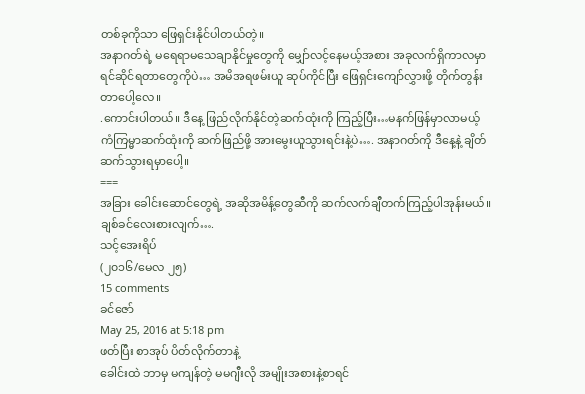တစ်ခုကိုသာ ဖြေရှင်းနိုင်ပါတယ်တဲ့။
အနာဂတ်ရဲ့ မရေရာမသေချာနိုင်မှုတွေကို မျှော်လင့်နေမယ့်အစား အခုလက်ရှိကာလမှာ ရင်ဆိုင်ရတာတွေကိုပဲ… အမိအရဖမ်းယူ ဆုပ်ကိုင်ပြီး ဖြေရှင်းကျော်လွှားဖို့ တိုက်တွန်းတာပေါ့လေ။
.ကောင်းပါတယ်။ ဒီနေ့ ဖြည်လိုက်နိုင်တဲ့ဆက်ထုံးကို ကြည့်ပြီး…မနက်ဖြန်မှာလာမယ့် ကံကြမ္မာဆက်ထုံးကို ဆက်ဖြည်ဖို့ အားမွေးယူသွားရင်းနဲ့ပဲ…. အနာဂတ်ကို ဒီနေ့နဲ့ ချိတ်ဆက်သွားရမှာပေါ့။
===
အခြား ခေါင်းဆောင်တွေရဲ့ အဆိုအမိန့်တွေဆီကို ဆက်လက်ချီတက်ကြည့်ပါအုန်းမယ်။
ချစ်ခင်လေးစားလျက်….
သင့်အေးရိပ်
(၂၀၁၆/မေလ ၂၅)
15 comments
ခင်ဇော်
May 25, 2016 at 5:18 pm
ဖတ်ပြီး စာအုပ် ပိတ်လိုက်တာနဲ့
ခေါင်းထဲ ဘာမှ မကျန်တဲ့ မမဂျီးလို အမျိုးအစားနဲ့စာရင်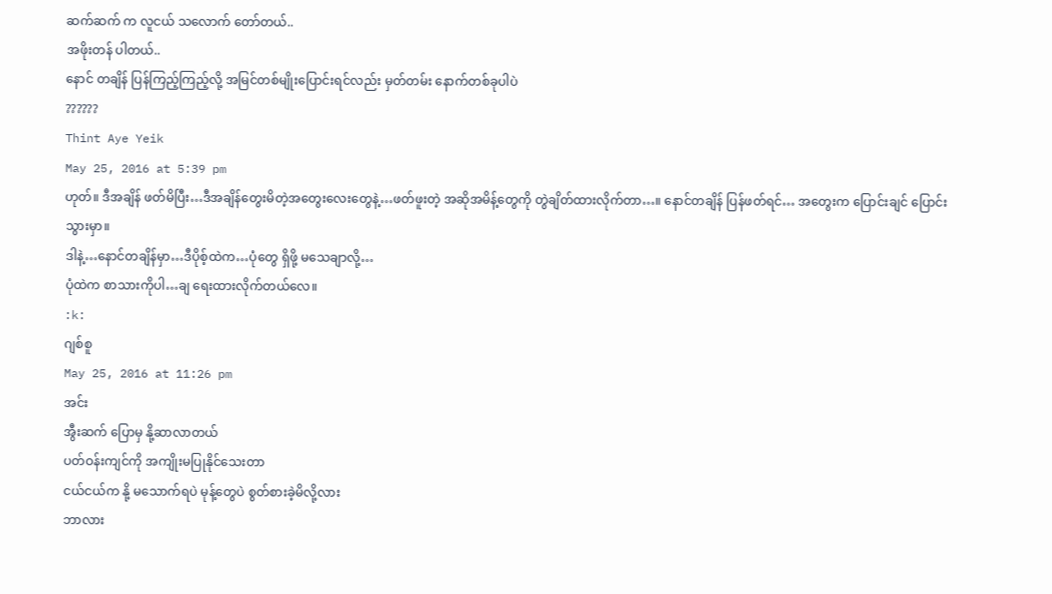ဆက်ဆက် က လူငယ် သလောက် တော်တယ်..
အဖိုးတန် ပါတယ်..
နောင် တချိန် ပြန်ကြည့်ကြည့်လို့ အမြင်တစ်မျိုးပြောင်းရင်လည်း မှတ်တမ်း နောက်တစ်ခုပါပဲ
??????
Thint Aye Yeik
May 25, 2016 at 5:39 pm
ဟုတ်။ ဒီအချိန် ဖတ်မိပြီး…ဒီအချိန်တွေးမိတဲ့အတွေးလေးတွေနဲ့…ဖတ်ဖူးတဲ့ အဆိုအမိန့်တွေကို တွဲချိတ်ထားလိုက်တာ…။ နောင်တချိန် ပြန်ဖတ်ရင်… အတွေးက ပြောင်းချင် ပြောင်းသွားမှာ။
ဒါနဲ့…နောင်တချိန်မှာ…ဒီပိုစ့်ထဲက…ပုံတွေ ရှိဖို့ မသေချာလို့…
ပုံထဲက စာသားကိုပါ…ချ ရေးထားလိုက်တယ်လေ။
:k:
ဂျစ်စူ
May 25, 2016 at 11:26 pm
အင်း
အွီးဆက် ပြောမှ နို့ဆာလာတယ်
ပတ်ဝန်းကျင်ကို အကျိုးမပြုနိုင်သေးတာ
ငယ်ငယ်က နို့ မသောက်ရပဲ မုန့်တွေပဲ စွတ်စားခဲ့မိလို့လား
ဘာလား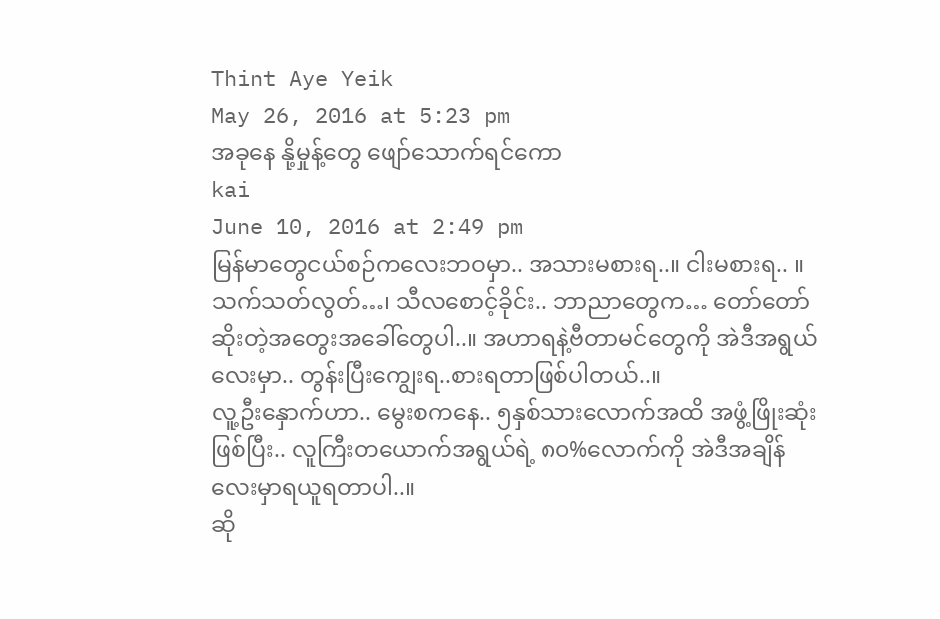Thint Aye Yeik
May 26, 2016 at 5:23 pm
အခုနေ နို့မှုန့်တွေ ဖျော်သောက်ရင်ကော
kai
June 10, 2016 at 2:49 pm
မြန်မာတွေငယ်စဉ်ကလေးဘဝမှာ.. အသားမစားရ..။ ငါးမစားရ.. ။ သက်သတ်လွတ်…၊ သီလစောင့်ခိုင်း.. ဘာညာတွေက… တော်တော်ဆိုးတဲ့အတွေးအခေါ်တွေပါ..။ အဟာရနဲ့ဗီတာမင်တွေကို အဲဒီအရွယ်လေးမှာ.. တွန်းပြီးကျွေးရ..စားရတာဖြစ်ပါတယ်..။
လူ့ဦးနှောက်ဟာ.. မွေးစကနေ.. ၅နှစ်သားလောက်အထိ အဖွံ့ဖြိုးဆုံးဖြစ်ပြီး.. လူကြီးတယောက်အရွယ်ရဲ့ ၈၀%လောက်ကို အဲဒီအချိန်လေးမှာရယူရတာပါ..။
ဆို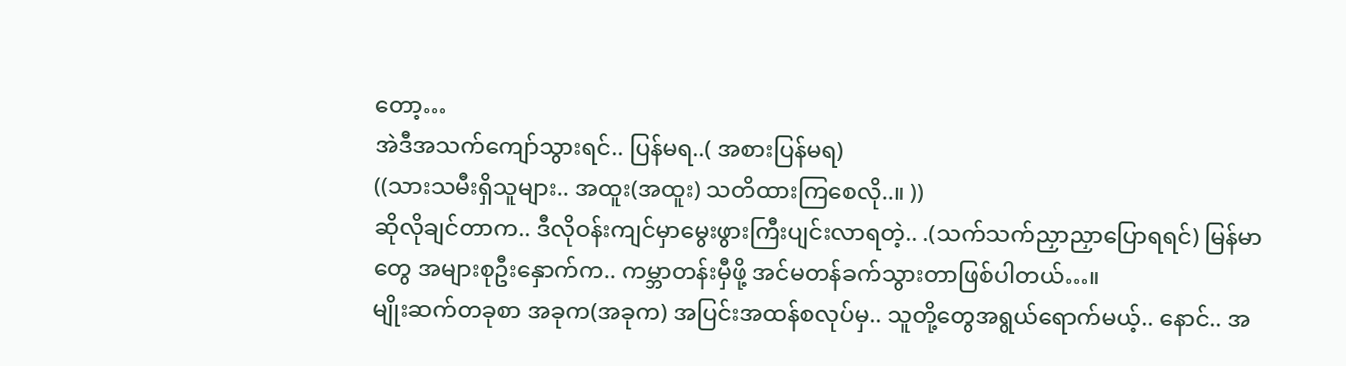တော့…
အဲဒီအသက်ကျော်သွားရင်.. ပြန်မရ..( အစားပြန်မရ)
((သားသမီးရှိသူများ.. အထူး(အထူး) သတိထားကြစေလို..။ ))
ဆိုလိုချင်တာက.. ဒီလိုဝန်းကျင်မှာမွေးဖွားကြီးပျင်းလာရတဲ့.. .(သက်သက်ညှာညှာပြောရရင်) မြန်မာတွေ အများစုဦးနှောက်က.. ကမ္ဘာတန်းမှီဖို့ အင်မတန်ခက်သွားတာဖြစ်ပါတယ်…။
မျိုးဆက်တခုစာ အခုက(အခုက) အပြင်းအထန်စလုပ်မှ.. သူတို့တွေအရွယ်ရောက်မယ့်.. နောင်.. အ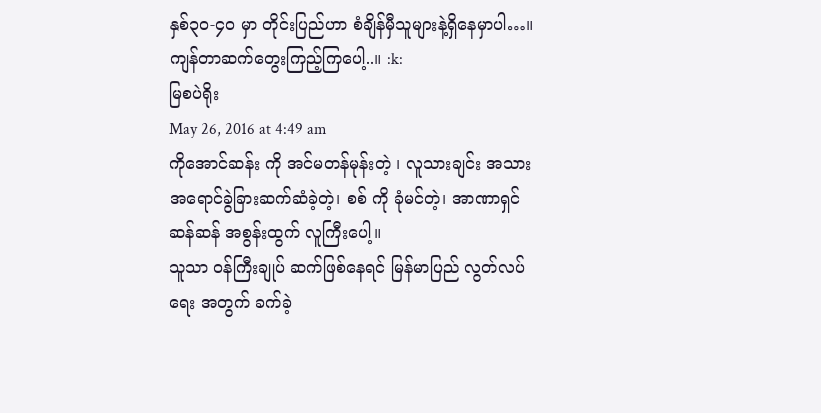နှစ်၃၀-၄ဝ မှာ တိုင်းပြည်ဟာ စံချိန်မှီသူများနဲ့ရှိနေမှာပါ…။
ကျန်တာဆက်တွေးကြည့်ကြပေါ့..။ :k:
မြစပဲရိုး
May 26, 2016 at 4:49 am
ကိုအောင်ဆန်း ကို အင်မတန်မုန်းတဲ့ ၊ လူသားချင်း အသားအရောင်ခွဲခြားဆက်ဆံခဲ့တဲ့၊ စစ် ကို ခုံမင်တဲ့၊ အာဏာရှင်ဆန်ဆန် အစွန်းထွက် လူကြီးပေါ့။
သူသာ ဝန်ကြီးချုပ် ဆက်ဖြစ်နေရင် မြန်မာပြည် လွတ်လပ်ရေး အတွက် ခက်ခဲ့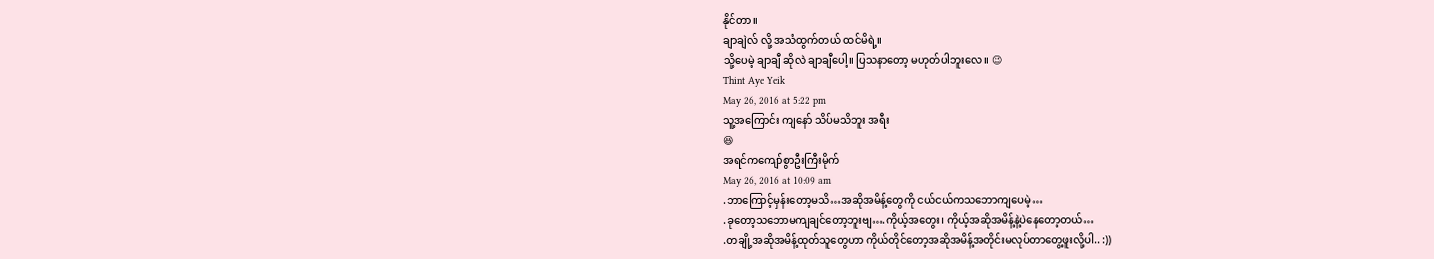နိုင်တာ။
ချာချဲလ် လို့ အသံထွက်တယ် ထင်မိရဲ့။
သို့ပေမဲ့ ချာချီ ဆိုလဲ ချာချီပေါ့။ ပြသနာတော့ မဟုတ်ပါဘူးလေ။ 😉
Thint Aye Yeik
May 26, 2016 at 5:22 pm
သူ့အကြောင်း ကျနော် သိပ်မသိဘူး အရီး
😆
အရင်ကကျော်စွာဦးကြီးမိုက်
May 26, 2016 at 10:09 am
.ဘာကြောင့်မှန်းတော့မသိ…အဆိုအမိန့်တွေကို ငယ်ငယ်ကသဘောကျပေမဲ့…
.ခုတော့သဘောမကျချင်တော့ဘူးဗျ….ကိုယ့်အတွေး၊ ကိုယ့်အဆိုအမိန့်နဲ့ပဲနေတော့တယ်…
.တချို့အဆိုအမိန့်ထုတ်သူတွေဟာ ကိုယ်တိုင်တော့အဆိုအမိန့်အတိုင်းမလုပ်တာတွေ့ဖူးလို့ပါ.. :))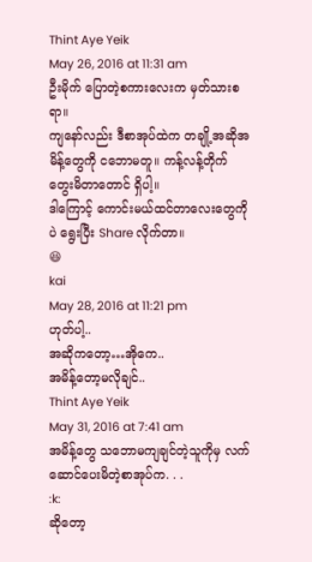Thint Aye Yeik
May 26, 2016 at 11:31 am
ဦးမိုက် ပြောတဲ့စကားလေးက မှတ်သားစရာ။
ကျနော်လည်း ဒီစာအုပ်ထဲက တချို့အဆိုအမိန့်တွေကို ငဘောမတူ။ ကန့်လန့်တိုက် တွေးမိတာတောင် ရှိပါ့။
ဒါကြောင့် ကောင်းမယ်ထင်တာလေးတွေကိုပဲ ရွေးပြီး Share လိုက်တာ။
😆
kai
May 28, 2016 at 11:21 pm
ဟုတ်ပါ့..
အဆိုကတော့…အိုကေ..
အမိန့်တော့မလိုချင်..
Thint Aye Yeik
May 31, 2016 at 7:41 am
အမိန့်တွေ သဘောမကျချင်တဲ့သူကိုမှ လက်ဆောင်ပေးမိတဲ့စာအုပ်က. . .
:k:
ဆိုတော့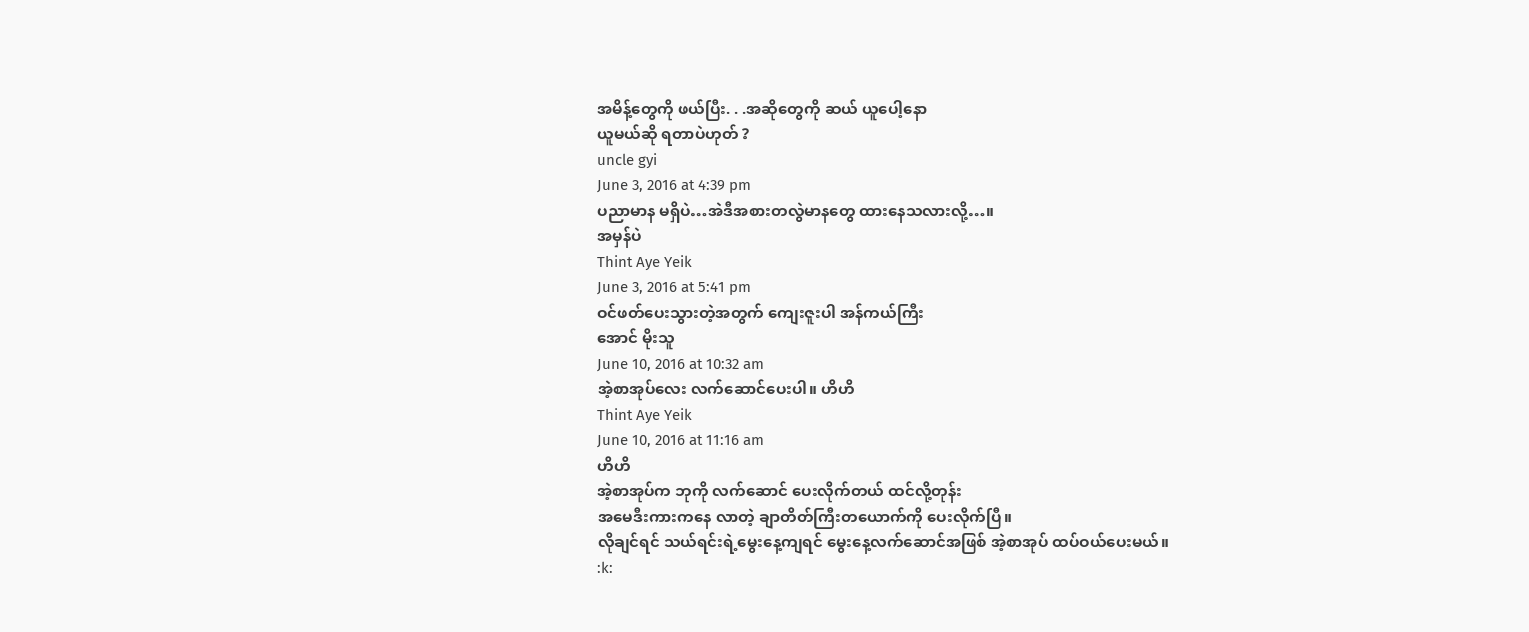အမိန့်တွေကို ဖယ်ပြီး. . .အဆိုတွေကို ဆယ် ယူပေါ့နော
ယူမယ်ဆို ရတာပဲဟုတ် ?
uncle gyi
June 3, 2016 at 4:39 pm
ပညာမာန မရှိပဲ…အဲဒီအစားတလွဲမာနတွေ ထားနေသလားလို့…။
အမှန်ပဲ
Thint Aye Yeik
June 3, 2016 at 5:41 pm
ဝင်ဖတ်ပေးသွားတဲ့အတွက် ကျေးဇူးပါ အန်ကယ်ကြီး
အောင် မိုးသူ
June 10, 2016 at 10:32 am
အဲ့စာအုပ်လေး လက်ဆောင်ပေးပါ။ ဟိဟိ
Thint Aye Yeik
June 10, 2016 at 11:16 am
ဟိဟိ
အဲ့စာအုပ်က ဘုကို လက်ဆောင် ပေးလိုက်တယ် ထင်လို့တုန်း
အမေဒီးကားကနေ လာတဲ့ ချာတိတ်ကြီးတယောက်ကို ပေးလိုက်ပြီ။
လိုချင်ရင် သယ်ရင်းရဲ့မွေးနေ့ကျရင် မွေးနေ့လက်ဆောင်အဖြစ် အဲ့စာအုပ် ထပ်ဝယ်ပေးမယ်။
:k: